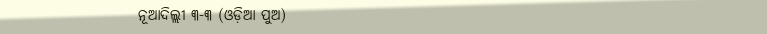ନୂଆଦିଲ୍ଲୀ ୩-୩ (ଓଡ଼ିଆ ପୁଅ)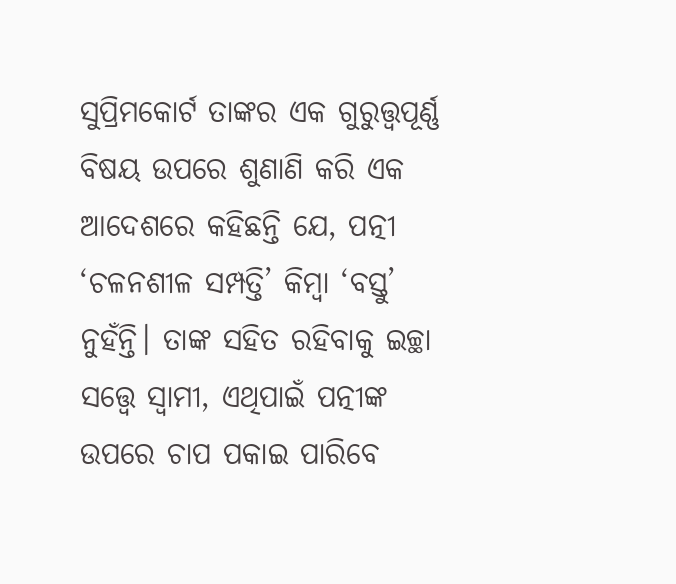ସୁପ୍ରିମକୋର୍ଟ ତାଙ୍କର ଏକ ଗୁରୁତ୍ତ୍ୱପୂର୍ଣ୍ଣ ବିଷୟ ଉପରେ ଶୁଣାଣି କରି ଏକ ଆଦେଶରେ କହିଛନ୍ତି ଯେ, ପତ୍ନୀ ‘ଚଳନଶୀଳ ସମ୍ପତ୍ତି’ କିମ୍ବା ‘ବସ୍ତୁ’ ନୁହଁନ୍ତି। ତାଙ୍କ ସହିତ ରହିବାକୁ ଇଚ୍ଛା ସତ୍ତ୍ୱେ ସ୍ୱାମୀ, ଏଥିପାଇଁ ପତ୍ନୀଙ୍କ ଉପରେ ଚାପ ପକାଇ ପାରିବେ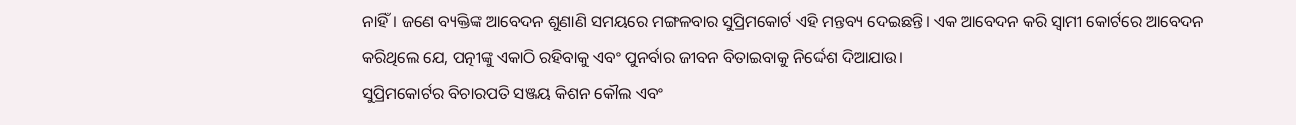ନାହିଁ। ଜଣେ ବ୍ୟକ୍ତିଙ୍କ ଆବେଦନ ଶୁଣାଣି ସମୟରେ ମଙ୍ଗଳବାର ସୁପ୍ରିମକୋର୍ଟ ଏହି ମନ୍ତବ୍ୟ ଦେଇଛନ୍ତି। ଏକ ଆବେଦନ କରି ସ୍ୱାମୀ କୋର୍ଟରେ ଆବେଦନ କରିଥିଲେ ଯେ, ପତ୍ନୀଙ୍କୁ ଏକାଠି ରହିବାକୁ ଏବଂ ପୁନର୍ବାର ଜୀବନ ବିତାଇବାକୁ ନିର୍ଦ୍ଦେଶ ଦିଆଯାଉ।
ସୁପ୍ରିମକୋର୍ଟର ବିଚାରପତି ସଞ୍ଜୟ କିଶନ କୌଲ ଏବଂ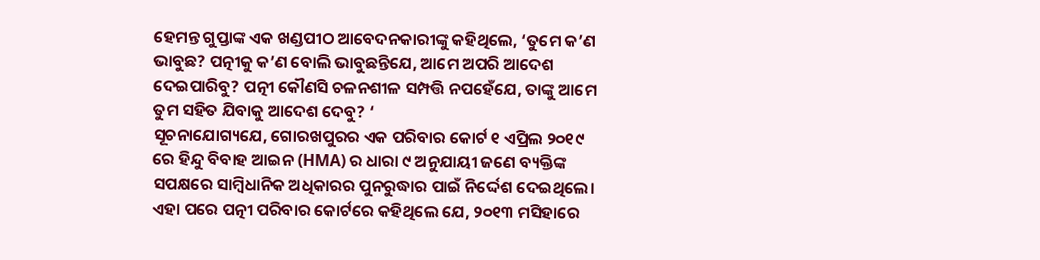ହେମନ୍ତ ଗୁପ୍ତାଙ୍କ ଏକ ଖଣ୍ଡପୀଠ ଆବେଦନକାରୀଙ୍କୁ କହିଥିଲେ, ‘ତୁମେ କ’ଣ ଭାବୁଛ? ପତ୍ନୀକୁ କ’ଣ ବୋଲି ଭାବୁଛନ୍ତିଯେ, ଆମେ ଅପରି ଆଦେଶ ଦେଇପାରିବୁ? ପତ୍ନୀ କୌଣସି ଚଳନଶୀଳ ସମ୍ପତ୍ତି ନପହେଁଯେ, ତାଙ୍କୁ ଆମେ ତୁମ ସହିତ ଯିବାକୁ ଆଦେଶ ଦେବୁ? ‘
ସୂଚନାଯୋଗ୍ୟଯେ, ଗୋରଖପୁରର ଏକ ପରିବାର କୋର୍ଟ ୧ ଏପ୍ରିଲ ୨୦୧୯ ରେ ହିନ୍ଦୁ ବିବାହ ଆଇନ (HMA) ର ଧାରା ୯ ଅନୁଯାୟୀ ଜଣେ ବ୍ୟକ୍ତିଙ୍କ ସପକ୍ଷରେ ସାମ୍ବିଧାନିକ ଅଧିକାରର ପୁନରୁଦ୍ଧାର ପାଇଁ ନିର୍ଦ୍ଦେଶ ଦେଇଥିଲେ। ଏହା ପରେ ପତ୍ନୀ ପରିବାର କୋର୍ଟରେ କହିଥିଲେ ଯେ, ୨୦୧୩ ମସିହାରେ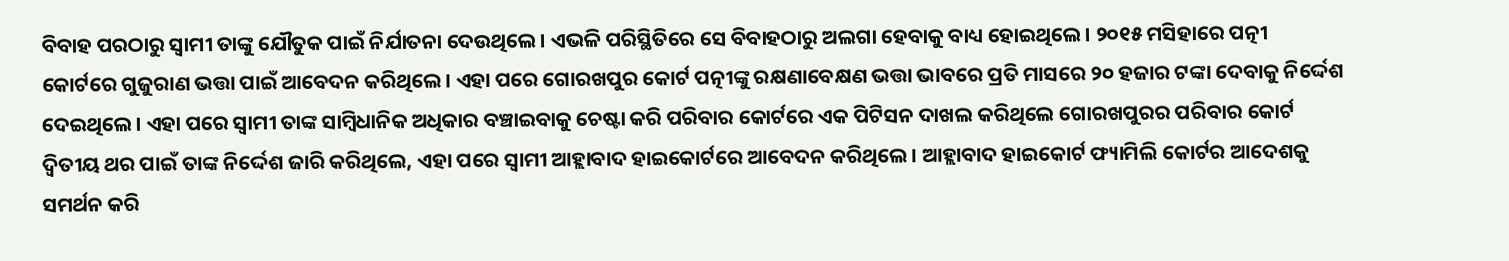ବିବାହ ପରଠାରୁ ସ୍ୱାମୀ ତାଙ୍କୁ ଯୌତୁକ ପାଇଁ ନିର୍ଯାତନା ଦେଉଥିଲେ। ଏଭଳି ପରିସ୍ଥିତିରେ ସେ ବିବାହଠାରୁ ଅଲଗା ହେବାକୁ ବାଧ୍ୟ ହୋଇଥିଲେ। ୨୦୧୫ ମସିହାରେ ପତ୍ନୀ କୋର୍ଟରେ ଗୁଜୁରାଣ ଭତ୍ତା ପାଇଁ ଆବେଦନ କରିଥିଲେ। ଏହା ପରେ ଗୋରଖପୁର କୋର୍ଟ ପତ୍ନୀଙ୍କୁ ରକ୍ଷଣାବେକ୍ଷଣ ଭତ୍ତା ଭାବରେ ପ୍ରତି ମାସରେ ୨୦ ହଜାର ଟଙ୍କା ଦେବାକୁ ନିର୍ଦ୍ଦେଶ ଦେଇଥିଲେ। ଏହା ପରେ ସ୍ୱାମୀ ତାଙ୍କ ସାମ୍ବିଧାନିକ ଅଧିକାର ବଞ୍ଚାଇବାକୁ ଚେଷ୍ଟା କରି ପରିବାର କୋର୍ଟରେ ଏକ ପିଟିସନ ଦାଖଲ କରିଥିଲେ ଗୋରଖପୁରର ପରିବାର କୋର୍ଟ ଦ୍ୱିତୀୟ ଥର ପାଇଁ ତାଙ୍କ ନିର୍ଦ୍ଦେଶ ଜାରି କରିଥିଲେ, ଏହା ପରେ ସ୍ୱାମୀ ଆହ୍ଲାବାଦ ହାଇକୋର୍ଟରେ ଆବେଦନ କରିଥିଲେ। ଆହ୍ଲାବାଦ ହାଇକୋର୍ଟ ଫ୍ୟାମିଲି କୋର୍ଟର ଆଦେଶକୁ ସମର୍ଥନ କରି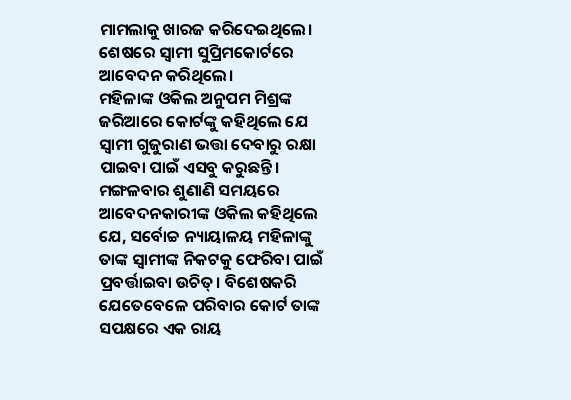ମାମଲାକୁ ଖାରଜ କରିଦେଇଥିଲେ। ଶେଷରେ ସ୍ୱାମୀ ସୁପ୍ରିମକୋର୍ଟରେ ଆବେଦନ କରିଥିଲେ।
ମହିଳାଙ୍କ ଓକିଲ ଅନୁପମ ମିଶ୍ରଙ୍କ ଜରିଆରେ କୋର୍ଟଙ୍କୁ କହିଥିଲେ ଯେ ସ୍ୱାମୀ ଗୁଜୁରାଣ ଭତ୍ତା ଦେବାରୁ ରକ୍ଷା ପାଇବା ପାଇଁ ଏସବୁ କରୁଛନ୍ତି। ମଙ୍ଗଳବାର ଶୁଣାଣି ସମୟରେ ଆବେଦନକାରୀଙ୍କ ଓକିଲ କହିଥିଲେ ଯେ, ସର୍ବୋଚ୍ଚ ନ୍ୟାୟାଳୟ ମହିଳାଙ୍କୁ ତାଙ୍କ ସ୍ୱାମୀଙ୍କ ନିକଟକୁ ଫେରିବା ପାଇଁ ପ୍ରବର୍ତ୍ତାଇବା ଉଚିତ୍। ବିଶେଷକରି ଯେତେବେଳେ ପରିବାର କୋର୍ଟ ତାଙ୍କ ସପକ୍ଷରେ ଏକ ରାୟ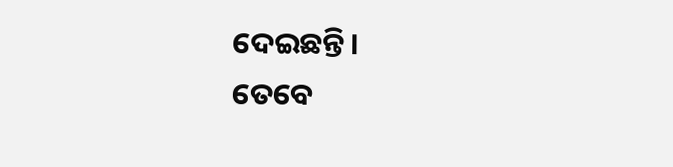ଦେଇଛନ୍ତି।
ତେବେ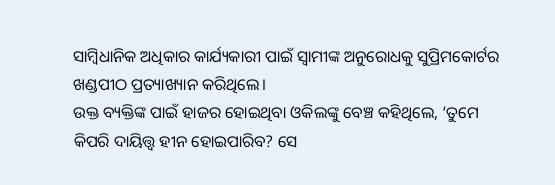ସାମ୍ବିଧାନିକ ଅଧିକାର କାର୍ଯ୍ୟକାରୀ ପାଇଁ ସ୍ୱାମୀଙ୍କ ଅନୁରୋଧକୁ ସୁପ୍ରିମକୋର୍ଟର ଖଣ୍ଡପୀଠ ପ୍ରତ୍ୟାଖ୍ୟାନ କରିଥିଲେ।
ଉକ୍ତ ବ୍ୟକ୍ତିଙ୍କ ପାଇଁ ହାଜର ହୋଇଥିବା ଓକିଲଙ୍କୁ ବେଞ୍ଚ କହିଥିଲେ, ‘ତୁମେ କିପରି ଦାୟିତ୍ତ୍ୱ ହୀନ ହୋଇପାରିବ? ସେ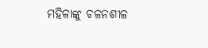ମହିଳାଙ୍କୁ ଚଳନଶୀଳ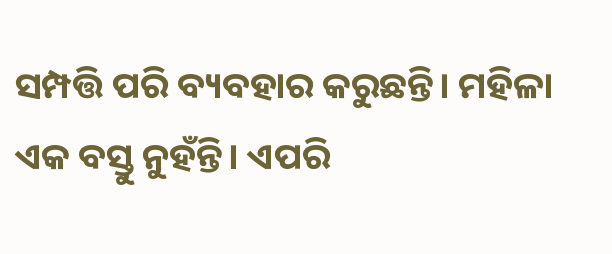ସମ୍ପତ୍ତି ପରି ବ୍ୟବହାର କରୁଛନ୍ତି। ମହିଳା ଏକ ବସ୍ତୁ ନୁହଁନ୍ତି। ଏପରି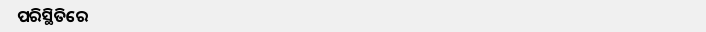ପରିସ୍ଥିତିରେ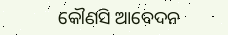କୌଣସି ଆବେଦନ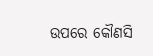ଉପରେ କୌଣସି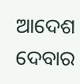ଆଦେଶ ଦେବାର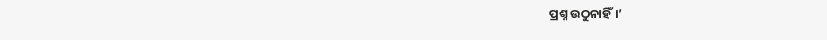ପ୍ରଶ୍ନ ଉଠୁନାହିଁ।’